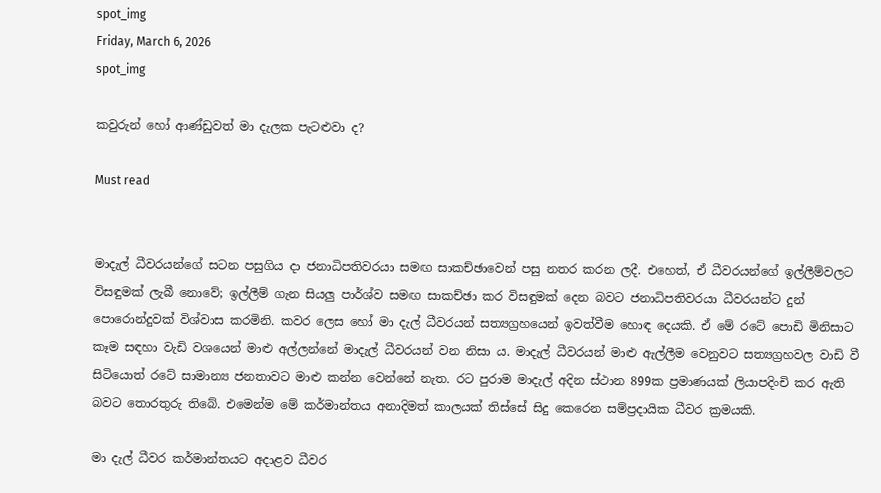spot_img
Friday, March 6, 2026
spot_img

කවුරුන් හෝ ආණ්ඩුවත් මා දැලක පැටළුවා ද?

Must read


මාදැල් ධීවරයන්ගේ සටන පසුගිය දා ජනාධිපතිවරයා සමඟ සාකච්ඡාවෙන් පසු නතර කරන ලදී. එහෙත්, ඒ ධීවරයන්ගේ ඉල්ලීම්වලට විසඳුමක් ලැබී නොවේ; ඉල්ලීම් ගැන සියලු පාර්ශ්ව සමඟ සාකච්ඡා කර විසඳුමක් දෙන බවට ජනාධිපතිවරයා ධීවරයන්ට දුන් පොරොන්දුවක් විශ්වාස කරමිනි. කවර ලෙස හෝ මා දැල් ධීවරයන් සත්‍යග්‍රහයෙන් ඉවත්වීම හොඳ දෙයකි. ඒ මේ රටේ පොඩි මිනිසාට කෑම සඳහා වැඩි වශයෙන් මාළු අල්ලන්නේ මාදැල් ධීවරයන් වන නිසා ය. මාදැල් ධීවරයන් මාළු ඇල්ලීම වෙනුවට සත්‍යග්‍රහවල වාඩි වී සිටියොත් රටේ සාමාන්‍ය ජනතාවට මාළු කන්න වෙන්නේ නැත. රට පුරාම මාදැල් අදින ස්ථාන 899ක ප්‍රමාණයක් ලියාපදිංචි කර ඇති බවට තොරතුරු තිබේ. එමෙන්ම මේ කර්මාන්තය අනාදිමත් කාලයක් තිස්සේ සිදු කෙරෙන සම්ප්‍රදායික ධීවර ක්‍රමයකි.

මා දැල් ධීවර කර්මාන්තයට අදාළව ධීවර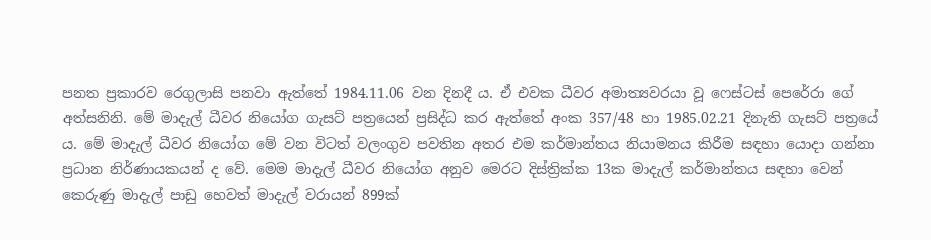පනත ප්‍රකාරව රෙගුලාසි පනවා ඇත්තේ 1984.11.06 වන දිනදී ය. ඒ එවක ධීවර අමාත්‍යවරයා වූ ෆෙස්ටස් පෙරේරා ගේ අත්සනිනි. මේ මාදැල් ධීවර නියෝග ගැසට් පත්‍රයෙන් ප්‍රසිද්ධ කර ඇත්තේ අංක 357/48 හා 1985.02.21 දිනැති ගැසට් පත්‍රයේ ය. මේ මාදැල් ධීවර නියෝග මේ වන විටත් වලංගුව පවතින අතර එම කර්මාන්තය නියාමනය කිරීම සඳහා යොදා ගන්නා ප්‍රධාන නිර්ණායකයන් ද වේ. මෙම මාදැල් ධීවර නියෝග අනුව මෙරට දිස්ත්‍රික්ක 13ක මාදැල් කර්මාන්තය සඳහා වෙන් කෙරුණු මාදැල් පාඩු හෙවත් මාදැල් වරායන් 899ක්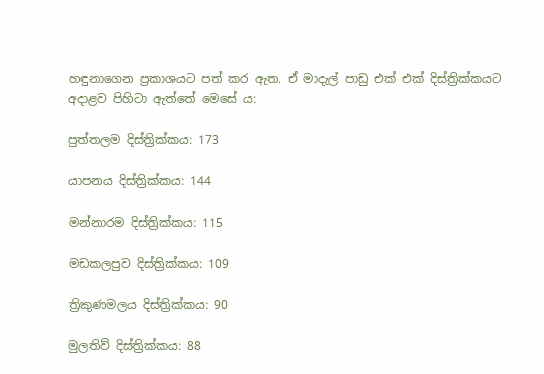හඳුනාගෙන ප්‍රකාශයට පත් කර ඇත. ඒ මාදැල් පාඩු එක් එක් දිස්ත්‍රික්කයට අදාළව පිහිටා ඇත්තේ මෙසේ ය:

පුත්තලම දිස්ත්‍රික්කය: 173

යාපනය දිස්ත්‍රික්කය: 144

මන්නාරම දිස්ත්‍රික්කය: 115

මඩකලපුව දිස්ත්‍රික්කය: 109

ත්‍රිකුණමලය දිස්ත්‍රික්කය: 90

මුලතිව් දිස්ත්‍රික්කය: 88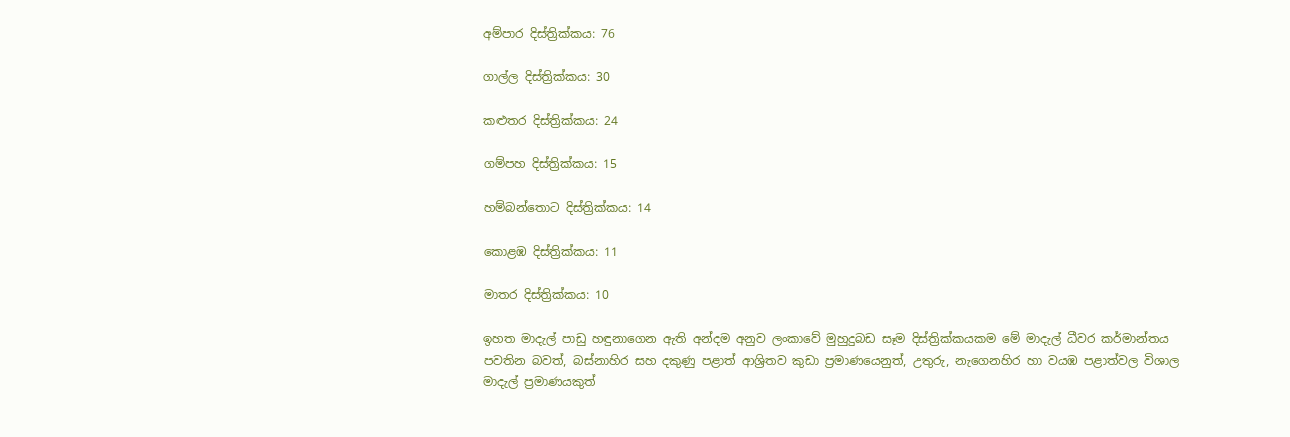අම්පාර දිස්ත්‍රික්කය: 76

ගාල්ල දිස්ත්‍රික්කය: 30

කළුතර දිස්ත්‍රික්කය: 24

ගම්පහ දිස්ත්‍රික්කය: 15

හම්බන්තොට දිස්ත්‍රික්කය: 14

කොළඹ දිස්ත්‍රික්කය: 11

මාතර දිස්ත්‍රික්කය: 10

ඉහත මාදැල් පාඩු හඳුනාගෙන ඇති අන්දම අනුව ලංකාවේ මුහුදුබඩ සෑම දිස්ත්‍රික්කයකම මේ මාදැල් ධීවර කර්මාන්තය පවතින බවත්, බස්නාහිර සහ දකුණු පළාත් ආශ්‍රිතව කුඩා ප්‍රමාණයෙනුත්, උතුරු, නැගෙනහිර හා වයඹ පළාත්වල විශාල මාදැල් ප්‍රමාණයකුත්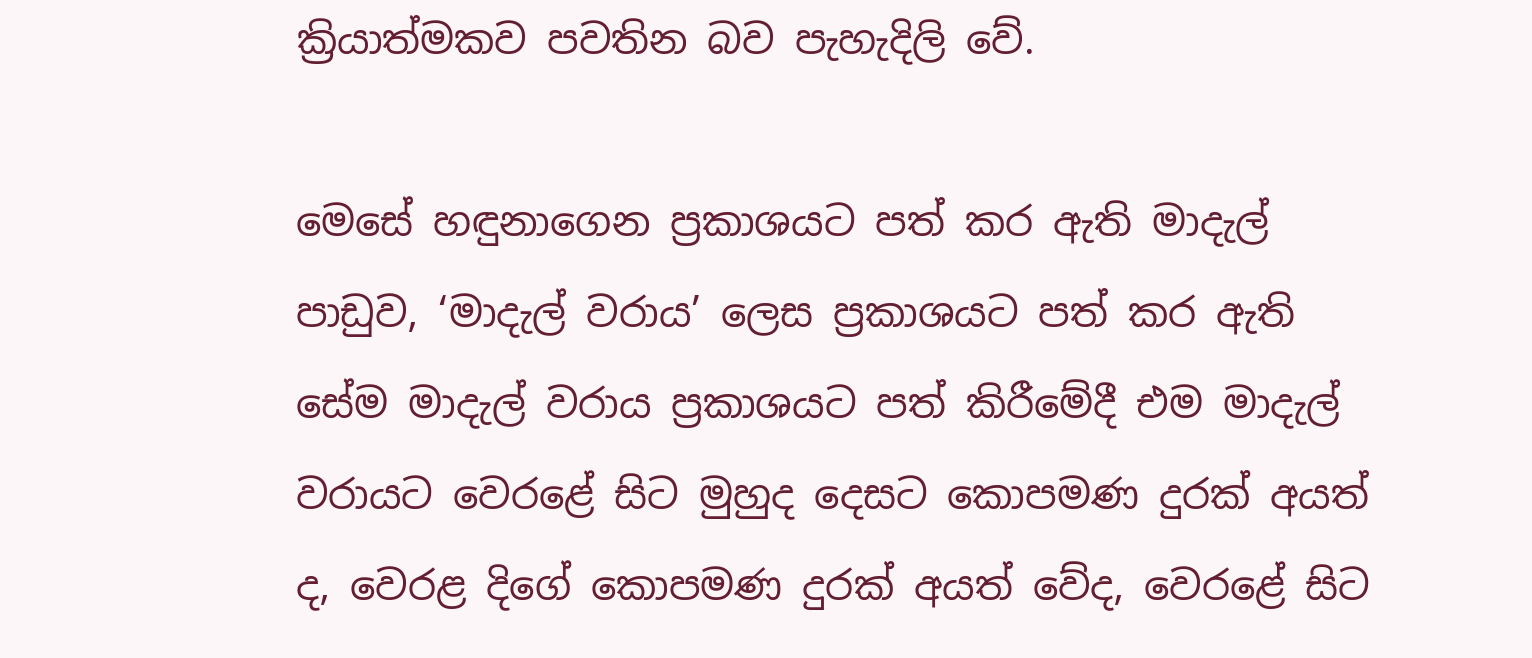ක්‍රියාත්මකව පවතින බව පැහැදිලි වේ.

මෙසේ හඳුනාගෙන ප්‍රකාශයට පත් කර ඇති මාදැල් පාඩුව, ‘මාදැල් වරාය’ ලෙස ප්‍රකාශයට පත් කර ඇති සේම මාදැල් වරාය ප්‍රකාශයට පත් කිරීමේදී එම මාදැල් වරායට වෙරළේ සිට මුහුද දෙසට කොපමණ දුරක් අයත් ද, වෙරළ දිගේ කොපමණ දුරක් අයත් වේද, වෙරළේ සිට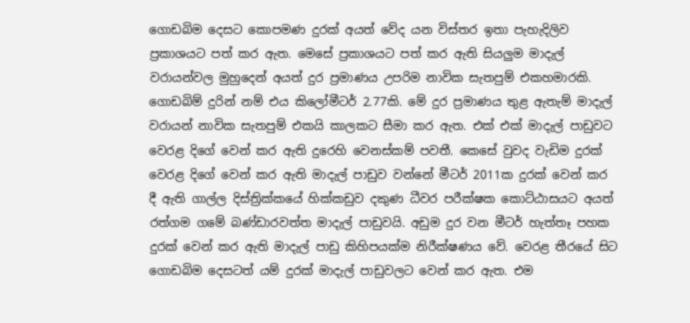ගොඩබිම දෙසට කොපමණ දුරක් අයත් වේද යන විස්තර ඉතා පැහැදිලිව ප්‍රකාශයට පත් කර ඇත. මෙසේ ප්‍රකාශයට පත් කර ඇති සියලුම මාදැල් වරායන්වල මුහුදෙන් අයත් දුර ප්‍රමාණය උපරිම නාවික සැතපුම් එකහමාරකි. ගොඩබිම් දුරින් නම් එය කිලෝමීටර් 2.77කි. මේ දුර ප්‍රමාණය තුළ ඇතැම් මාදැල් වරායන් නාවික සැතපුම් එකයි කාලකට සීමා කර ඇත. එක් එක් මාදැල් පාඩුවට වෙරළ දිගේ වෙන් කර ඇති දුරෙහි වෙනස්කම් පවතී. කෙසේ වුවද වැඩිම දුරක් වෙරළ දිගේ වෙන් කර ඇති මාදැල් පාඩුව වන්නේ මීටර් 2011ක දුරක් වෙන් කර දී ඇති ගාල්ල දිස්ත්‍රික්කයේ හික්කඩුව දකුණ ධීවර පරීක්ෂක කොට්ඨාසයට අයත් රත්ගම ගමේ බණ්ඩාරවත්ත මාදැල් පාඩුවයි. අඩුම දුර වන මීටර් හැත්තෑ පහක දුරක් වෙන් කර ඇති මාදැල් පාඩු කිහිපයක්ම නිරීක්ෂණය වේ. වෙරළ තීරයේ සිට ගොඩබිම දෙසටත් යම් දුරක් මාදැල් පාඩුවලට වෙන් කර ඇත. එම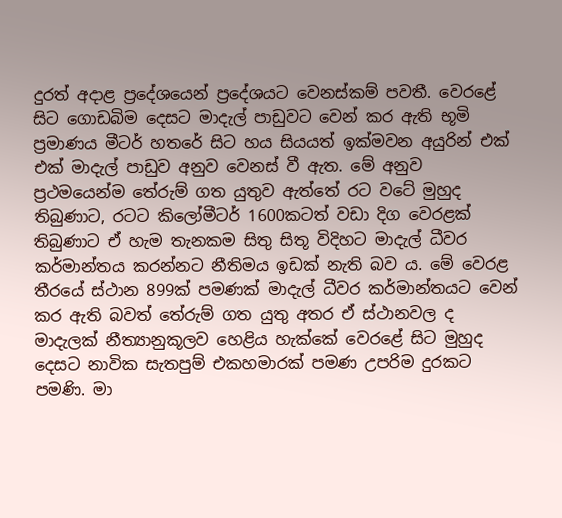දුරත් අදාළ ප්‍රදේශයෙන් ප්‍රදේශයට වෙනස්කම් පවතී. වෙරළේ සිට ගොඩබිම දෙසට මාදැල් පාඩුවට වෙන් කර ඇති භූමි ප්‍රමාණය මීටර් හතරේ සිට හය සියයත් ඉක්මවන අයුරින් එක් එක් මාදැල් පාඩුව අනුව වෙනස් වී ඇත. මේ අනුව ප්‍රථමයෙන්ම තේරුම් ගත යුතුව ඇත්තේ රට වටේ මුහුද තිබුණාට, රටට කිලෝමීටර් 1600කටත් වඩා දිග වෙරළක් තිබුණාට ඒ හැම තැනකම සිතු සිතූ විදිහට මාදැල් ධීවර කර්මාන්තය කරන්නට නීතිමය ඉඩක් නැති බව ය. මේ වෙරළ තීරයේ ස්ථාන 899ක් පමණක් මාදැල් ධීවර කර්මාන්තයට වෙන් කර ඇති බවත් තේරුම් ගත යුතු අතර ඒ ස්ථානවල ද මාදැලක් නීත්‍යානුකූලව හෙළිය හැක්කේ වෙරළේ සිට මුහුද දෙසට නාවික සැතපුම් එකහමාරක් පමණ උපරිම දුරකට පමණි. මා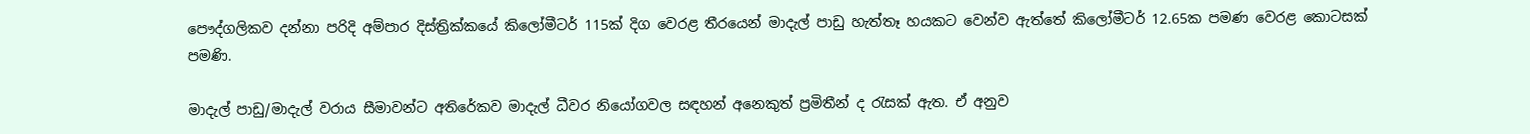පෞද්ගලිකව දන්නා පරිදි අම්පාර දිස්ත්‍රික්කයේ කිලෝමීටර් 115ක් දිග වෙරළ තීරයෙන් මාදැල් පාඩු හැත්තෑ හයකට වෙන්ව ඇත්තේ කිලෝමීටර් 12.65ක පමණ වෙරළ කොටසක් පමණි.

මාදැල් පාඩු/මාදැල් වරාය සීමාවන්ට අතිරේකව මාදැල් ධීවර නියෝගවල සඳහන් අනෙකුත් ප්‍රමිතීන් ද රැසක් ඇත. ඒ අනුව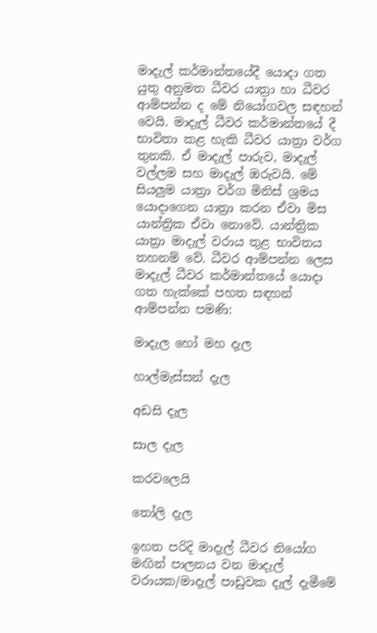මාදැල් කර්මාන්තයේදී යොදා ගත යුතු අනුමත ධීවර යාත්‍රා හා ධීවර ආම්පන්න ද මේ නියෝගවල සඳහන් වෙයි. මාදැල් ධීවර කර්මාන්තයේ දී භාවිතා කළ හැකි ධීවර යාත්‍රා වර්ග තුනකි. ඒ මාදැල් පාරුව, මාදැල් වල්ලම සහ මාදැල් ඔරුවයි. මේ සියලුම යාත්‍රා වර්ග මිනිස් ශ්‍රමය යොදාගෙන යාත්‍රා කරන ඒවා මිස යාන්ත්‍රික ඒවා නොවේ. යාන්ත්‍රික යාත්‍රා මාදැල් වරාය තුළ භාවිතය තහනම් වේ. ධීවර ආම්පන්න ලෙස මාදැල් ධීවර කර්මාන්තයේ යොදා ගත හැක්කේ පහත සඳහන් ආම්පන්න පමණි:

මාදැල හෝ මහ දැල

හාල්මැස්සන් දැල

අඩසි දැල

සාල දැල

කරවලෙයි

තෝලි දැල

ඉහත පරිදි මාදැල් ධීවර නියෝග මඟින් පාලනය වන මාදැල් වරායක/මාදැල් පාඩුවක දැල් දැමීමේ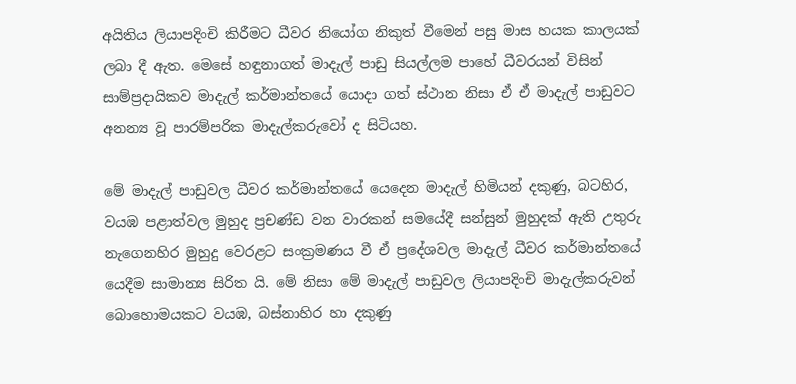අයිතිය ලියාපදිංචි කිරීමට ධීවර නියෝග නිකුත් වීමෙන් පසු මාස හයක කාලයක් ලබා දී ඇත. මෙසේ හඳුනාගත් මාදැල් පාඩු සියල්ලම පාහේ ධීවරයන් විසින් සාම්ප්‍රදායිකව මාදැල් කර්මාන්තයේ යොදා ගත් ස්ථාන නිසා ඒ ඒ මාදැල් පාඩුවට අනන්‍ය වූ පාරම්පරික මාදැල්කරුවෝ ද සිටියහ.

මේ මාදැල් පාඩුවල ධීවර කර්මාන්තයේ යෙදෙන මාදැල් හිමියන් දකුණු, බටහිර, වයඹ පළාත්වල මුහුද ප්‍රචණ්ඩ වන වාරකන් සමයේදී සන්සුන් මුහුදක් ඇති උතුරු නැගෙනහිර මුහුදු වෙරළට සංක්‍රමණය වී ඒ ප්‍රදේශවල මාදැල් ධීවර කර්මාන්තයේ යෙදීම සාමාන්‍ය සිරිත යි. මේ නිසා මේ මාදැල් පාඩුවල ලියාපදිංචි මාදැල්කරුවන් බොහොමයකට වයඹ, බස්නාහිර හා දකුණු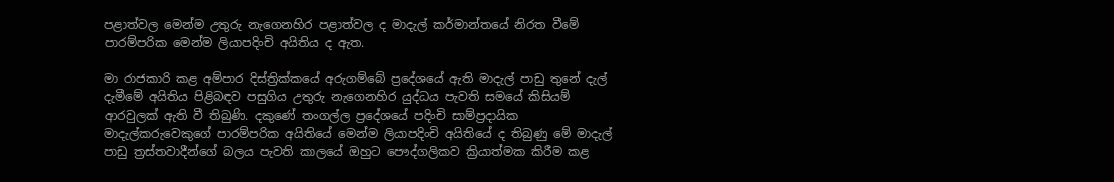පළාත්වල මෙන්ම උතුරු නැගෙනහිර පළාත්වල ද මාදැල් කර්මාන්තයේ නිරත වීමේ පාරම්පරික මෙන්ම ලියාපදිංචි අයිතිය ද ඇත.

මා රාජකාරි කළ අම්පාර දිස්ත්‍රික්කයේ අරුගම්බේ ප්‍රදේශයේ ඇති මාදැල් පාඩු තුනේ දැල් දැමීමේ අයිතිය පිළිබඳව පසුගිය උතුරු නැගෙනහිර යුද්ධය පැවති සමයේ කිසියම් ආරවුලක් ඇති වී තිබුණි. දකුණේ තංගල්ල ප්‍රදේශයේ පදිංචි සාම්ප්‍රදායික මාදැල්කරුවෙකුගේ පාරම්පරික අයිතියේ මෙන්ම ලියාපදිංචි අයිතියේ ද තිබුණු මේ මාදැල් පාඩු ත්‍රස්තවාදීන්ගේ බලය පැවති කාලයේ ඔහුට පෞද්ගලිකව ක්‍රියාත්මක කිරීම කළ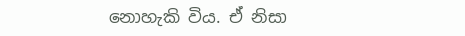නොහැකි විය. ඒ නිසා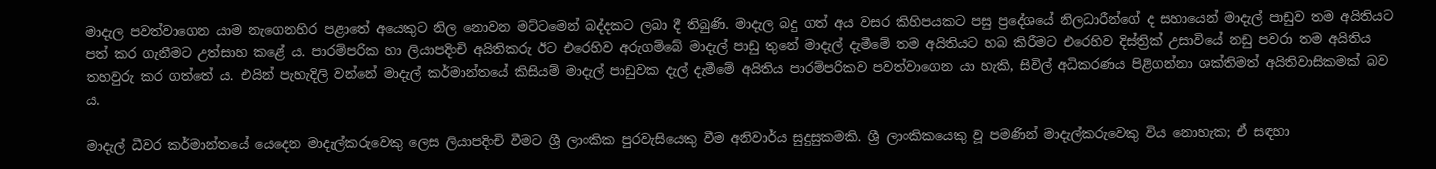මාදැල පවත්වාගෙන යාම නැගෙනහිර පළාතේ අයෙකුට නිල නොවන මට්ටමෙන් බද්දකට ලබා දී තිබුණි. මාදැල බදු ගත් අය වසර කිහිපයකට පසු ප්‍රදේශයේ නිලධාරීන්ගේ ද සහායෙන් මාදැල් පාඩුව තම අයිතියට පත් කර ගැනීමට උත්සාහ කළේ ය. පාරම්පරික හා ලියාපදිංචි අයිතිකරු ඊට එරෙහිව අරුගම්බේ මාදැල් පාඩු තුනේ මාදැල් දැමීමේ තම අයිතියට හබ කිරීමට එරෙහිව දිස්ත්‍රික් උසාවියේ නඩු පවරා තම අයිතිය තහවුරු කර ගත්තේ ය. එයින් පැහැදිලි වන්නේ මාදැල් කර්මාන්තයේ කිසියම් මාදැල් පාඩුවක දැල් දැමීමේ අයිතිය පාරම්පරිකව පවත්වාගෙන යා හැකි, සිවිල් අධිකරණය පිළිගන්නා ශක්තිමත් අයිතිවාසිකමක් බව ය.

මාදැල් ධීවර කර්මාන්තයේ යෙදෙන මාදැල්කරුවෙකු ලෙස ලියාපදිංචි වීමට ශ්‍රී ලාංකික පුරවැසියෙකු වීම අනිවාර්ය සුදුසුකමකි. ශ්‍රී ලාංකිකයෙකු වූ පමණින් මාදැල්කරුවෙකු විය නොහැක; ඒ සඳහා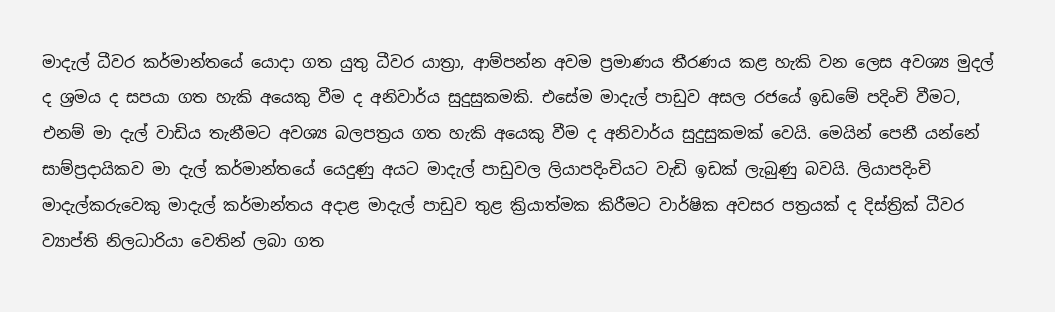මාදැල් ධීවර කර්මාන්තයේ යොදා ගත යුතු ධීවර යාත්‍රා, ආම්පන්න අවම ප්‍රමාණය තීරණය කළ හැකි වන ලෙස අවශ්‍ය මුදල් ද ශ්‍රමය ද සපයා ගත හැකි අයෙකු වීම ද අනිවාර්ය සුදුසුකමකි. එසේම මාදැල් පාඩුව අසල රජයේ ඉඩමේ පදිංචි වීමට, එනම් මා දැල් වාඩිය තැනීමට අවශ්‍ය බලපත්‍රය ගත හැකි අයෙකු වීම ද අනිවාර්ය සුදුසුකමක් වෙයි. මෙයින් පෙනී යන්නේ සාම්ප්‍රදායිකව මා දැල් කර්මාන්තයේ යෙදුණු අයට මාදැල් පාඩුවල ලියාපදිංචියට වැඩි ඉඩක් ලැබුණු බවයි. ලියාපදිංචි මාදැල්කරුවෙකු මාදැල් කර්මාන්තය අදාළ මාදැල් පාඩුව තුළ ක්‍රියාත්මක කිරීමට වාර්ෂික අවසර පත්‍රයක් ද දිස්ත්‍රික් ධීවර ව්‍යාප්ති නිලධාරියා වෙතින් ලබා ගත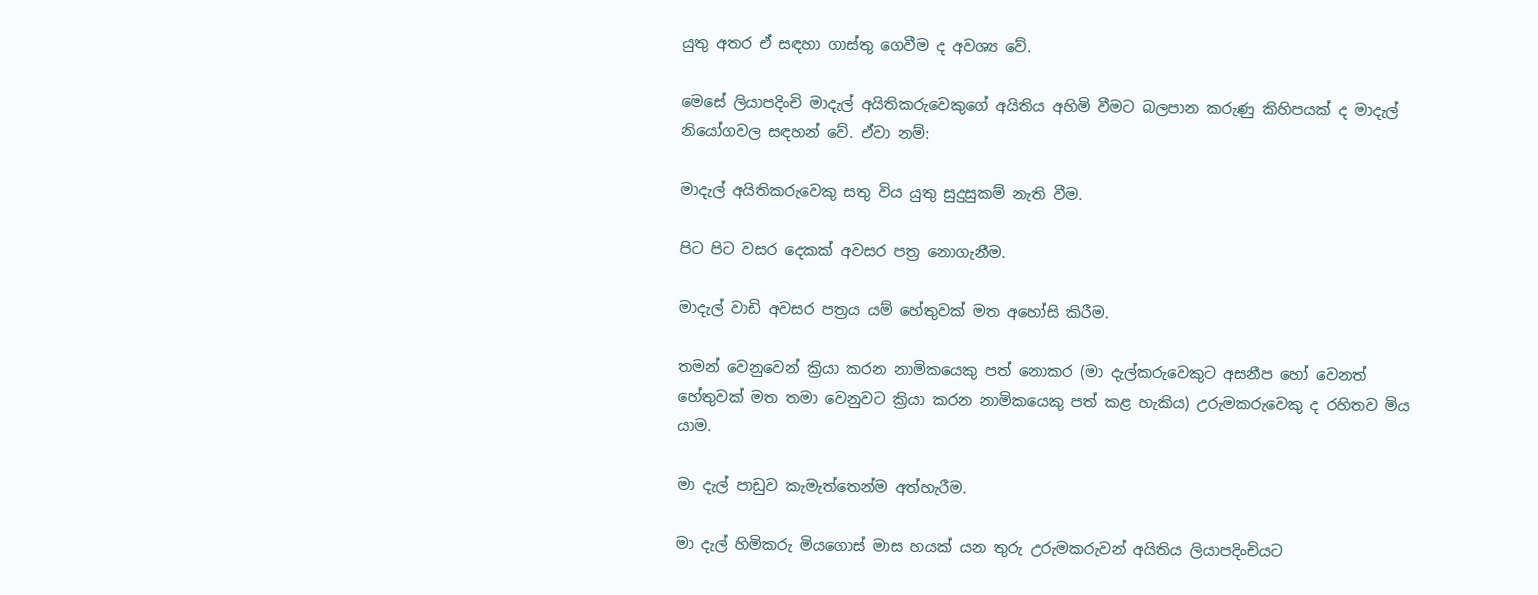යුතු අතර ඒ සඳහා ගාස්තු ගෙවීම ද අවශ්‍ය වේ.

මෙසේ ලියාපදිංචි මාදැල් අයිතිකරුවෙකුගේ අයිතිය අහිමි වීමට බලපාන කරුණු කිහිපයක් ද මාදැල් නියෝගවල සඳහන් වේ. ඒවා නම්:

මාදැල් අයිතිකරුවෙකු සතු විය යුතු සුදුසුකම් නැති වීම.

පිට පිට වසර දෙකක් අවසර පත්‍ර නොගැනීම.

මාදැල් වාඩි අවසර පත්‍රය යම් හේතුවක් මත අහෝසි කිරීම.

තමන් වෙනුවෙන් ක්‍රියා කරන නාමිකයෙකු පත් නොකර (මා දැල්කරුවෙකුට අසනීප හෝ වෙනත් හේතුවක් මත තමා වෙනුවට ක්‍රියා කරන නාමිකයෙකු පත් කළ හැකිය) උරුමකරුවෙකු ද රහිතව මිය යාම.

මා දැල් පාඩුව කැමැත්තෙන්ම අත්හැරීම.

මා දැල් හිමිකරු මියගොස් මාස හයක් යන තුරු උරුමකරුවන් අයිතිය ලියාපදිංචියට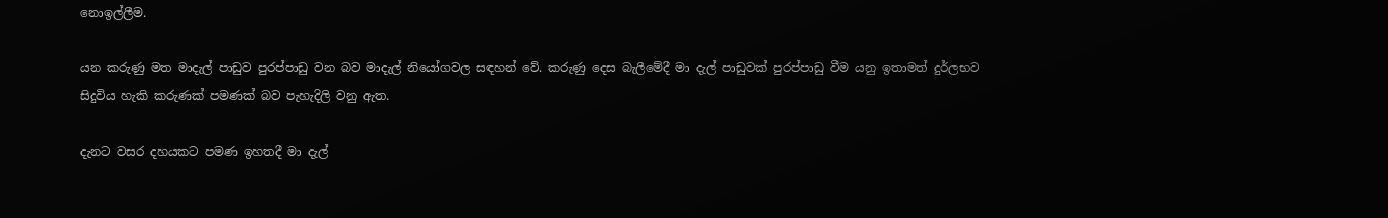නොඉල්ලීම.

යන කරුණු මත මාදැල් පාඩුව පුරප්පාඩු වන බව මාදැල් නියෝගවල සඳහන් වේ. කරුණු දෙස බැලීමේදී මා දැල් පාඩුවක් පුරප්පාඩු වීම යනු ඉතාමත් දුර්ලභව සිදුවිය හැකි කරුණක් පමණක් බව පැහැදිලි වනු ඇත.

දැනට වසර දහයකට පමණ ඉහතදී මා දැල්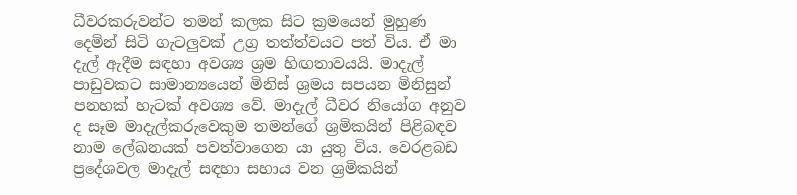ධීවරකරුවන්ට තමන් කලක සිට ක්‍රමයෙන් මුහුණ දෙමින් සිටි ගැටලුවක් උග්‍ර තත්ත්වයට පත් විය. ඒ මා දැල් ඇදීම සඳහා අවශ්‍ය ශ්‍රම හිඟතාවයයි. මාදැල් පාඩුවකට සාමාන්‍යයෙන් මිනිස් ශ්‍රමය සපයන මිනිසුන් පනහක් හැටක් අවශ්‍ය වේ. මාදැල් ධීවර නියෝග අනුව ද සෑම මාදැල්කරුවෙකුම තමන්ගේ ශ්‍රමිකයින් පිළිබඳව නාම ලේඛනයක් පවත්වාගෙන යා යුතු විය. වෙරළබඩ ප්‍රදේශවල මාදැල් සඳහා සහාය වන ශ්‍රමිකයින්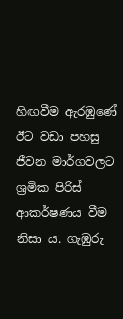හිඟවීම ඇරඹුණේ ඊට වඩා පහසු ජීවන මාර්ගවලට ශ්‍රමික පිරිස් ආකර්ෂණය වීම නිසා ය. ගැඹුරු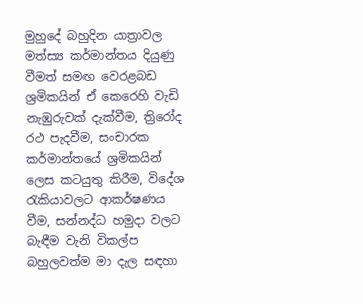මුහුදේ බහුදින යාත්‍රාවල මත්ස්‍ය කර්මාන්තය දියුණු වීමත් සමඟ වෙරළබඩ ශ්‍රමිකයින් ඒ කෙරෙහි වැඩි නැඹුරුවක් දැක්වීම, ත්‍රිරෝද රථ පැදවීම, සංචාරක කර්මාන්තයේ ශ්‍රමිකයින් ලෙස කටයුතු කිරීම, විදේශ රැකියාවලට ආකර්ෂණය වීම, සන්නද්ධ හමුදා වලට බැඳීම වැනි විකල්ප බහුලවත්ම මා දැල සඳහා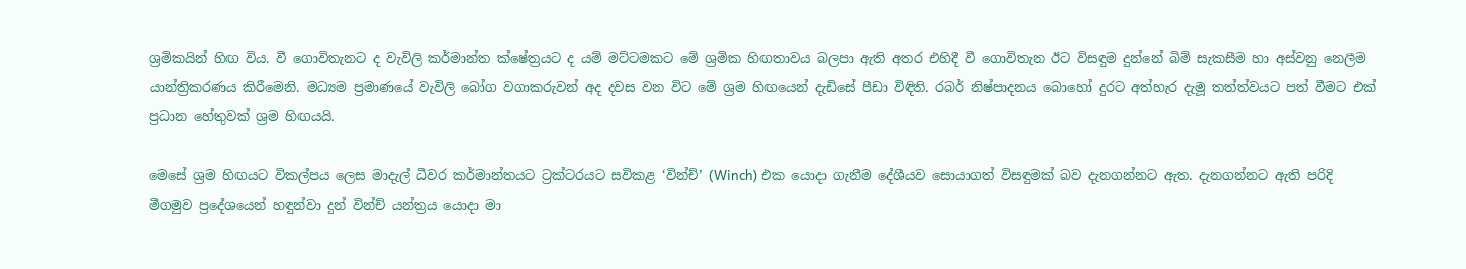ශ්‍රමිකයින් හිඟ විය. වී ගොවිතැනට ද වැවිලි කර්මාන්ත ක්ෂේත්‍රයට ද යම් මට්ටමකට මේ ශ්‍රමික හිඟතාවය බලපා ඇති අතර එහිදී වී ගොවිතැන ඊට විසඳුම දුන්නේ බිම් සැකසීම හා අස්වනු නෙලීම යාන්ත්‍රිකරණය කිරීමෙනි. මධ්‍යම ප්‍රමාණයේ වැවිලි බෝග වගාකරුවන් අද දවස වන විට මේ ශ්‍රම හිඟයෙන් දැඩිසේ පීඩා විඳිති. රබර් නිෂ්පාදනය බොහෝ දුරට අත්හැර දැමූ තත්ත්වයට පත් වීමට එක් ප්‍රධාන හේතුවක් ශ්‍රම හිඟයයි.

මෙසේ ශ්‍රම හිඟයට විකල්පය ලෙස මාදැල් ධීවර කර්මාන්තයට ට්‍රක්ටරයට සවිකළ ‘වින්ච්’ (Winch) එක යොදා ගැනීම දේශීයව සොයාගත් විසඳුමක් බව දැනගන්නට ඇත. දැනගන්නට ඇති පරිදි මීගමුව ප්‍රදේශයෙන් හඳුන්වා දුන් වින්ච් යන්ත්‍රය යොදා මා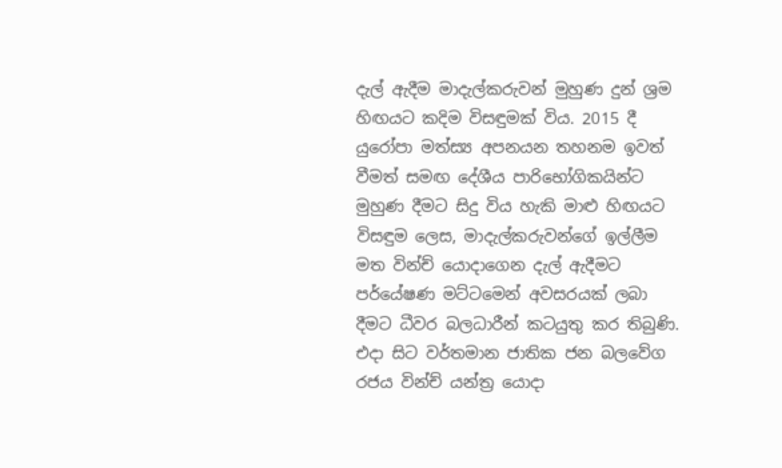දැල් ඇදීම මාදැල්කරුවන් මුහුණ දුන් ශ්‍රම හිඟයට කදිම විසඳුමක් විය. 2015 දී යුරෝපා මත්ස්‍ය අපනයන තහනම ඉවත් වීමත් සමඟ දේශීය පාරිභෝගිකයින්ට මුහුණ දීමට සිදු විය හැකි මාළු හිඟයට විසඳුම ලෙස, මාදැල්කරුවන්ගේ ඉල්ලීම මත වින්ච් යොදාගෙන දැල් ඇදීමට පර්යේෂණ මට්ටමෙන් අවසරයක් ලබා දීමට ධීවර බලධාරීන් කටයුතු කර තිබුණි. එදා සිට වර්තමාන ජාතික ජන බලවේග රජය වින්ච් යන්ත්‍ර යොදා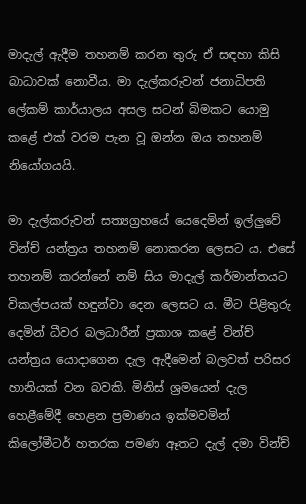මාදැල් ඇදීම තහනම් කරන තුරු ඒ සඳහා කිසි බාධාවක් නොවීය. මා දැල්කරුවන් ජනාධිපති ලේකම් කාර්යාලය අසල සටන් බිමකට යොමු කළේ එක් වරම පැන වූ ඔන්න ඔය තහනම් නියෝගයයි.

මා දැල්කරුවන් සත්‍යග්‍රහයේ යෙදෙමින් ඉල්ලුවේ වින්ච් යන්ත්‍රය තහනම් නොකරන ලෙසට ය. එසේ තහනම් කරන්නේ නම් සිය මාදැල් කර්මාන්තයට විකල්පයක් හඳුන්වා දෙන ලෙසට ය. මීට පිළිතුරු දෙමින් ධීවර බලධාරීන් ප්‍රකාශ කළේ වින්ච් යන්ත්‍රය යොදාගෙන දැල ඇදීමෙන් බලවත් පරිසර හානියක් වන බවකි. මිනිස් ශ්‍රමයෙන් දැල හෙළීමේදී හෙළන ප්‍රමාණය ඉක්මවමින් කිලෝමීටර් හතරක පමණ ඈතට දැල් දමා වින්ච්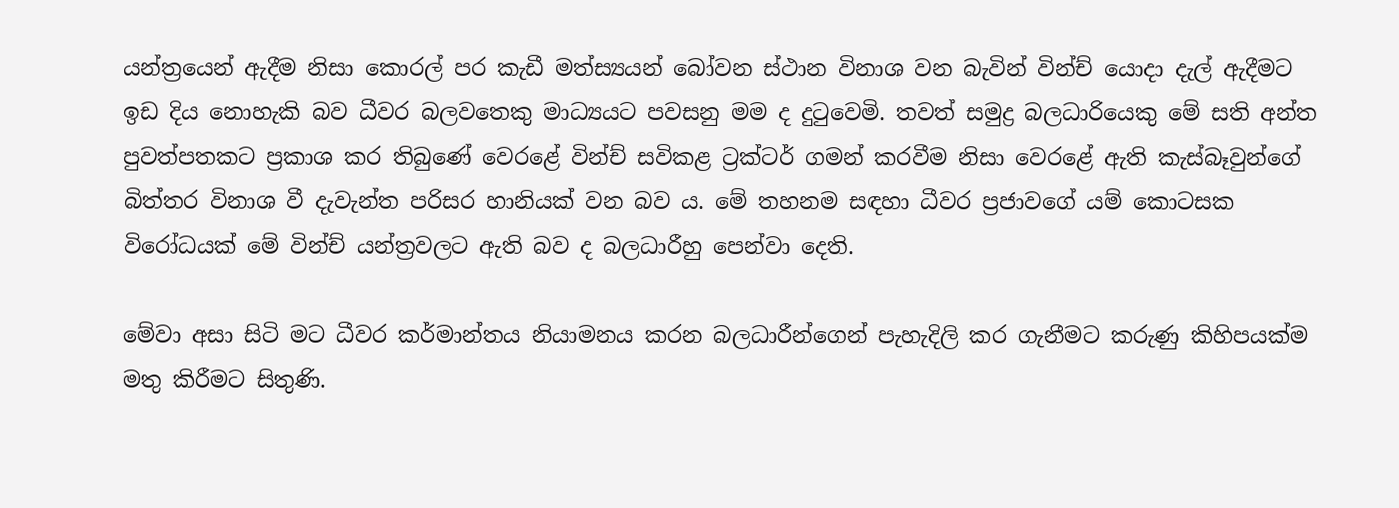යන්ත්‍රයෙන් ඇදීම නිසා කොරල් පර කැඩී මත්ස්‍යයන් බෝවන ස්ථාන විනාශ වන බැවින් වින්ච් යොදා දැල් ඇදීමට ඉඩ දිය නොහැකි බව ධීවර බලවතෙකු මාධ්‍යයට පවසනු මම ද දුටුවෙමි. තවත් සමුද්‍ර බලධාරියෙකු මේ සති අන්ත පුවත්පතකට ප්‍රකාශ කර තිබුණේ වෙරළේ වින්ච් සවිකළ ට්‍රක්ටර් ගමන් කරවීම නිසා වෙරළේ ඇති කැස්බෑවුන්ගේ බිත්තර විනාශ වී දැවැන්ත පරිසර හානියක් වන බව ය. මේ තහනම සඳහා ධීවර ප්‍රජාවගේ යම් කොටසක විරෝධයක් මේ වින්ච් යන්ත්‍රවලට ඇති බව ද බලධාරීහු පෙන්වා දෙති.

මේවා අසා සිටි මට ධීවර කර්මාන්තය නියාමනය කරන බලධාරීන්ගෙන් පැහැදිලි කර ගැනීමට කරුණු කිහිපයක්ම මතු කිරීමට සිතුණි.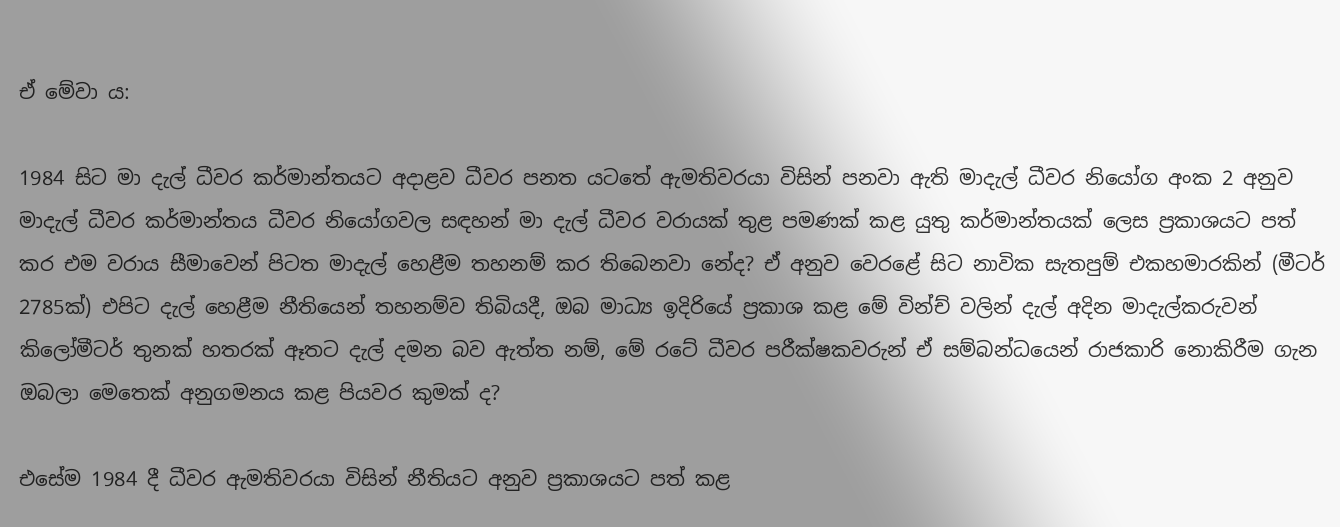ඒ මේවා ය:

1984 සිට මා දැල් ධීවර කර්මාන්තයට අදාළව ධීවර පනත යටතේ ඇමතිවරයා විසින් පනවා ඇති මාදැල් ධීවර නියෝග අංක 2 අනුව මාදැල් ධීවර කර්මාන්තය ධීවර නියෝගවල සඳහන් මා දැල් ධීවර වරායක් තුළ පමණක් කළ යුතු කර්මාන්තයක් ලෙස ප්‍රකාශයට පත් කර එම වරාය සීමාවෙන් පිටත මාදැල් හෙළීම තහනම් කර තිබෙනවා නේද? ඒ අනුව වෙරළේ සිට නාවික සැතපුම් එකහමාරකින් (මීටර් 2785ක්) එපිට දැල් හෙළීම නීතියෙන් තහනම්ව තිබියදී, ඔබ මාධ්‍ය ඉදිරියේ ප්‍රකාශ කළ මේ වින්ච් වලින් දැල් අදින මාදැල්කරුවන් කිලෝමීටර් තුනක් හතරක් ඈතට දැල් දමන බව ඇත්ත නම්, මේ රටේ ධීවර පරීක්ෂකවරුන් ඒ සම්බන්ධයෙන් රාජකාරි නොකිරීම ගැන ඔබලා මෙතෙක් අනුගමනය කළ පියවර කුමක් ද?

එසේම 1984 දී ධීවර ඇමතිවරයා විසින් නීතියට අනුව ප්‍රකාශයට පත් කළ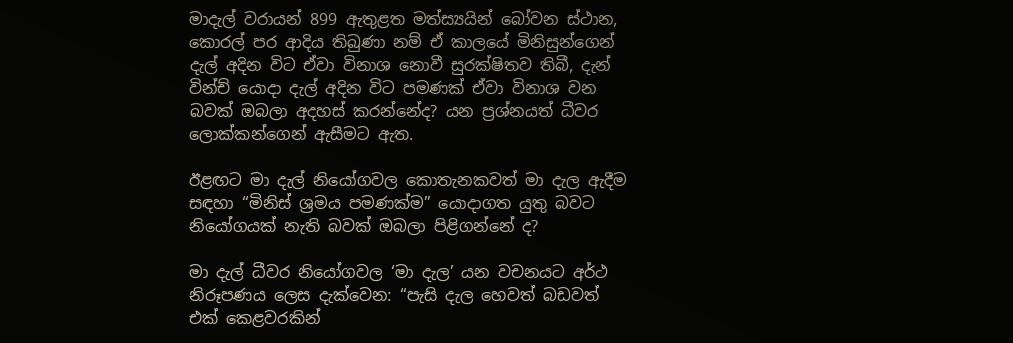මාදැල් වරායන් 899 ඇතුළත මත්ස්‍යයින් බෝවන ස්ථාන, කොරල් පර ආදිය තිබුණා නම් ඒ කාලයේ මිනිසුන්ගෙන් දැල් අදින විට ඒවා විනාශ නොවී සුරක්ෂිතව තිබී, දැන් වින්ච් යොදා දැල් අදින විට පමණක් ඒවා විනාශ වන බවක් ඔබලා අදහස් කරන්නේද? යන ප්‍රශ්නයත් ධීවර ලොක්කන්ගෙන් ඇසීමට ඇත.

ඊළඟට මා දැල් නියෝගවල කොතැනකවත් මා දැල ඇදීම සඳහා “මිනිස් ශ්‍රමය පමණක්ම” යොදාගත යුතු බවට නියෝගයක් නැති බවක් ඔබලා පිළිගන්නේ ද?

මා දැල් ධීවර නියෝගවල ‘මා දැල’ යන වචනයට අර්ථ නිරූපණය ලෙස දැක්වෙන: “පැසි දැල හෙවත් බඩවත් එක් කෙළවරකින්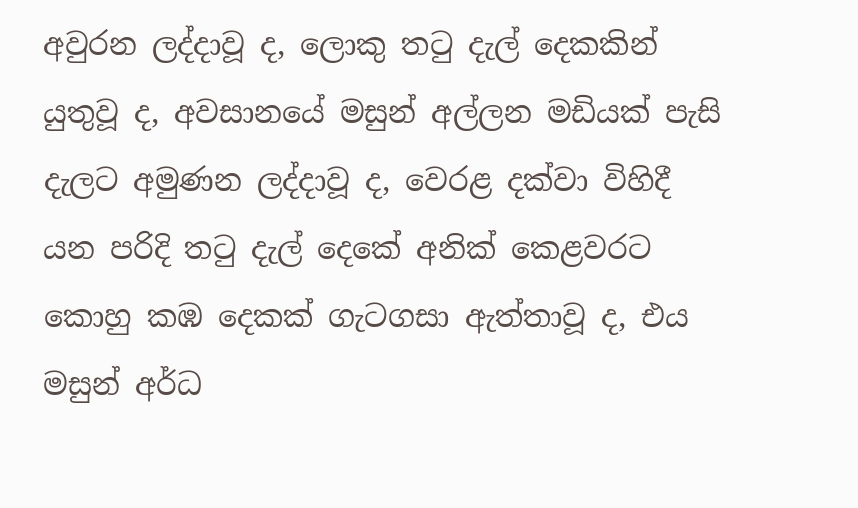අවුරන ලද්දාවූ ද, ලොකු තටු දැල් දෙකකින් යුතුවූ ද, අවසානයේ මසුන් අල්ලන මඩියක් පැසි දැලට අමුණන ලද්දාවූ ද, වෙරළ දක්වා විහිදී යන පරිදි තටු දැල් දෙකේ අනික් කෙළවරට කොහු කඹ දෙකක් ගැටගසා ඇත්තාවූ ද, එය මසුන් අර්ධ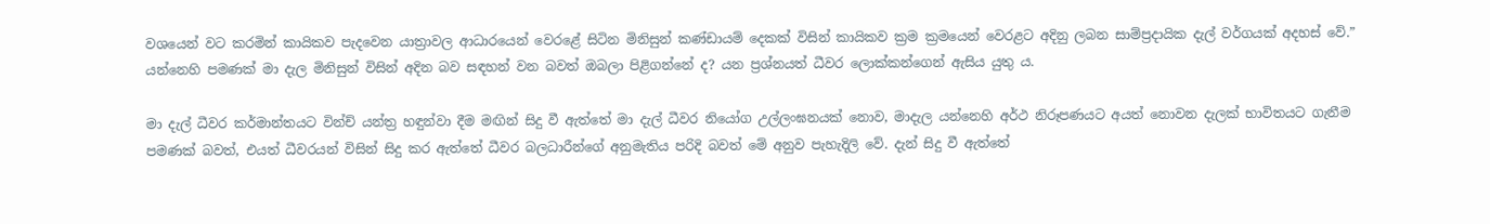වශයෙන් වට කරමින් කායිකව පැදවෙන යාත්‍රාවල ආධාරයෙන් වෙරළේ සිටින මිනිසුන් කණ්ඩායම් දෙකක් විසින් කායිකව ක්‍රම ක්‍රමයෙන් වෙරළට අදිනු ලබන සාම්ප්‍රදායික දැල් වර්ගයක් අදහස් වේ.” යන්නෙහි පමණක් මා දැල මිනිසුන් විසින් අදින බව සඳහන් වන බවත් ඔබලා පිළිගන්නේ ද? යන ප්‍රශ්නයත් ධීවර ලොක්කන්ගෙන් ඇසිය යුතු ය.

මා දැල් ධීවර කර්මාන්තයට වින්ච් යන්ත්‍ර හඳුන්වා දීම මඟින් සිදු වී ඇත්තේ මා දැල් ධීවර නියෝග උල්ලංඝනයක් නොව, මාදැල යන්නෙහි අර්ථ නිරූපණයට අයත් නොවන දැලක් භාවිතයට ගැනීම පමණක් බවත්, එයත් ධීවරයන් විසින් සිදු කර ඇත්තේ ධීවර බලධාරීන්ගේ අනුමැතිය පරිදි බවත් මේ අනුව පැහැදිලි වේ. දැන් සිදු වී ඇත්තේ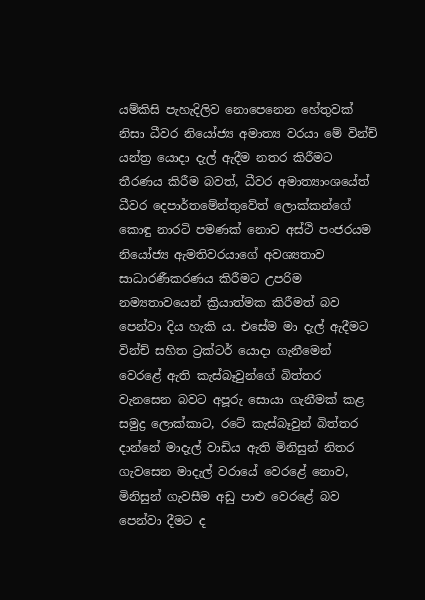යම්කිසි පැහැදිලිව නොපෙනෙන හේතුවක් නිසා ධීවර නියෝජ්‍ය අමාත්‍ය වරයා මේ වින්ච් යන්ත්‍ර යොදා දැල් ඇදීම නතර කිරීමට තීරණය කිරීම බවත්, ධීවර අමාත්‍යාංශයේත් ධීවර දෙපාර්තමේන්තුවේත් ලොක්කන්ගේ කොඳු නාරටි පමණක් නොව අස්ථි පංජරයම නියෝජ්‍ය ඇමතිවරයාගේ අවශ්‍යතාව සාධාරණීකරණය කිරීමට උපරිම නම්‍යතාවයෙන් ක්‍රියාත්මක කිරීමත් බව පෙන්වා දිය හැකි ය. එසේම මා දැල් ඇදීමට වින්ච් සහිත ට්‍රක්ටර් යොදා ගැනීමෙන් වෙරළේ ඇති කැස්බෑවුන්ගේ බිත්තර වැනසෙන බවට අපූරු සොයා ගැනීමක් කළ සමුද්‍ර ලොක්කාට, රටේ කැස්බෑවුන් බිත්තර දාන්නේ මාදැල් වාඩිය ඇති මිනිසුන් නිතර ගැවසෙන මාදැල් වරායේ වෙරළේ නොව, මිනිසුන් ගැවසීම අඩු පාළු වෙරළේ බව පෙන්වා දීමට ද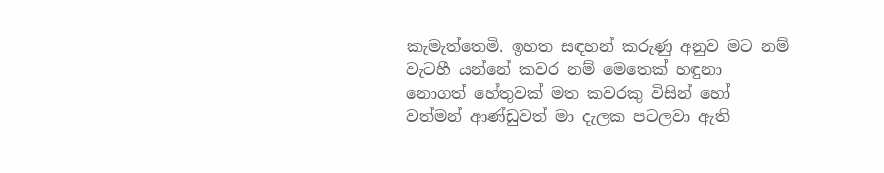කැමැත්තෙමි. ඉහත සඳහන් කරුණු අනුව මට නම් වැටහී යන්නේ කවර නම් මෙතෙක් හඳුනා නොගත් හේතුවක් මත කවරකු විසින් හෝ වත්මන් ආණ්ඩුවත් මා දැලක පටලවා ඇති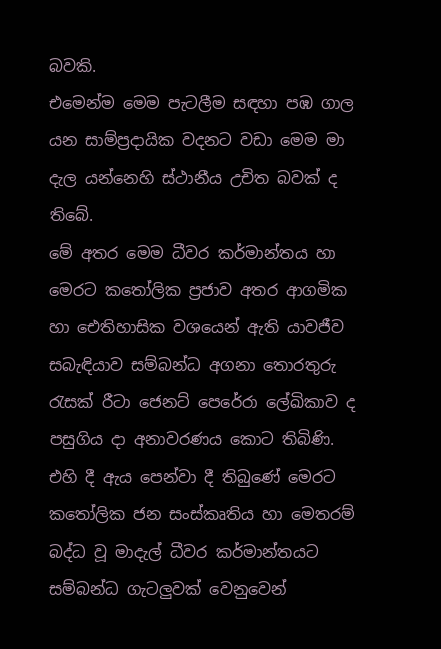බවකි.
එමෙන්ම මෙම පැටලීම සඳහා පඹ ගාල යන සාම්ප්‍රදායික වදනට වඩා මෙම මා දැල යන්නෙහි ස්ථානීය උචිත බවක් ද තිබේ.
මේ අතර මෙම ධීවර කර්මාන්තය හා මෙරට කතෝලික ප්‍රජාව අතර ආගමික හා ඓතිහාසික වශයෙන් ඇති යාවජීව සබැඳියාව සම්බන්ධ අගනා තොරතුරු රැසක් රීටා ජෙනට් පෙරේරා ලේඛිකාව ද පසුගිය දා අනාවරණය කොට තිබිණි. එහි දී ඇය පෙන්වා දී තිබුණේ මෙරට කතෝලික ජන සංස්කෘතිය හා මෙතරම් බද්ධ වූ මාදැල් ධීවර කර්මාන්තයට සම්බන්ධ ගැටලුවක් වෙනුවෙන්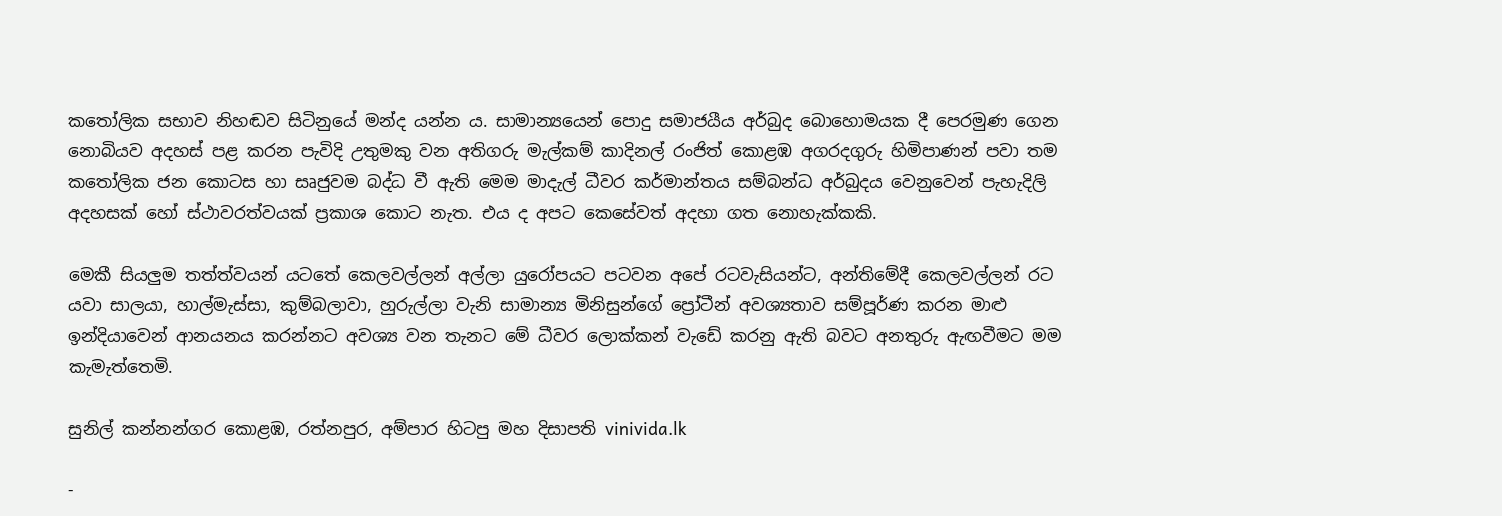කතෝලික සභාව නිහඬව සිටිනුයේ මන්ද යන්න ය. සාමාන්‍යයෙන් පොදු සමාජයීය අර්බුද බොහොමයක දී පෙරමුණ ගෙන නොබියව අදහස් පළ කරන පැවිදි උතුමකු වන අතිගරු මැල්කම් කාදිනල් රංජිත් කොළඹ අගරදගුරු හිමිපාණන් පවා තම කතෝලික ජන කොටස හා සෘජුවම බද්ධ වී ඇති මෙම මාදැල් ධීවර කර්මාන්තය සම්බන්ධ අර්බුදය වෙනුවෙන් පැහැදිලි අදහසක් හෝ ස්ථාවරත්වයක් ප්‍රකාශ කොට නැත. එය ද අපට කෙසේවත් අදහා ගත නොහැක්කකි.

මෙකී සියලුම තත්ත්වයන් යටතේ කෙලවල්ලන් අල්ලා යුරෝපයට පටවන අපේ රටවැසියන්ට, අන්තිමේදී කෙලවල්ලන් රට යවා සාලයා, හාල්මැස්සා, කුම්බලාවා, හුරුල්ලා වැනි සාමාන්‍ය මිනිසුන්ගේ ප්‍රෝටීන් අවශ්‍යතාව සම්පූර්ණ කරන මාළු ඉන්දියාවෙන් ආනයනය කරන්නට අවශ්‍ය වන තැනට මේ ධීවර ලොක්කන් වැඩේ කරනු ඇති බවට අනතුරු ඇඟවීමට මම කැමැත්තෙමි.

සුනිල් කන්නන්ගර කොළඹ, රත්නපුර, අම්පාර හිටපු මහ දිසාපති vinivida.lk

-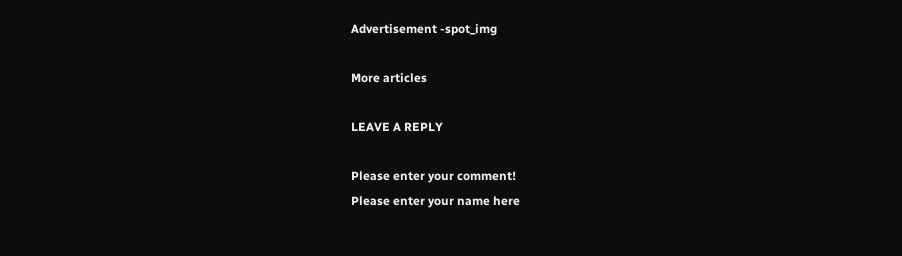Advertisement -spot_img

More articles

LEAVE A REPLY

Please enter your comment!
Please enter your name here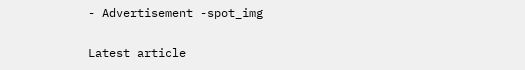- Advertisement -spot_img

Latest article